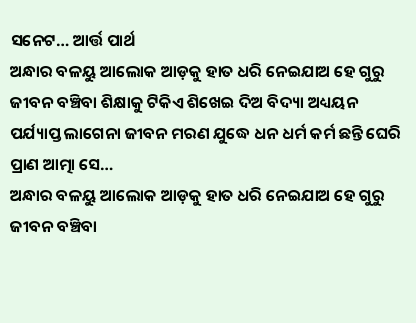ସନେଟ… ଆର୍ତ୍ତ ପାର୍ଥ
ଅନ୍ଧାର ବଳୟୁ ଆଲୋକ ଆଡ଼କୁ ହାତ ଧରି ନେଇଯାଅ ହେ ଗୁରୁ ଜୀବନ ବଞ୍ଚିବା ଶିକ୍ଷାକୁ ଟିକିଏ ଶିଖେଇ ଦିଅ ବିଦ୍ୟା ଅଧ୍ୟୟନ ପର୍ଯ୍ୟାପ୍ତ ଲାଗେନା ଜୀବନ ମରଣ ଯୁଦ୍ଧେ ଧନ ଧର୍ମ କର୍ମ ଛନ୍ତି ଘେରି ପ୍ରାଣ ଆତ୍ମା ସେ…
ଅନ୍ଧାର ବଳୟୁ ଆଲୋକ ଆଡ଼କୁ ହାତ ଧରି ନେଇଯାଅ ହେ ଗୁରୁ ଜୀବନ ବଞ୍ଚିବା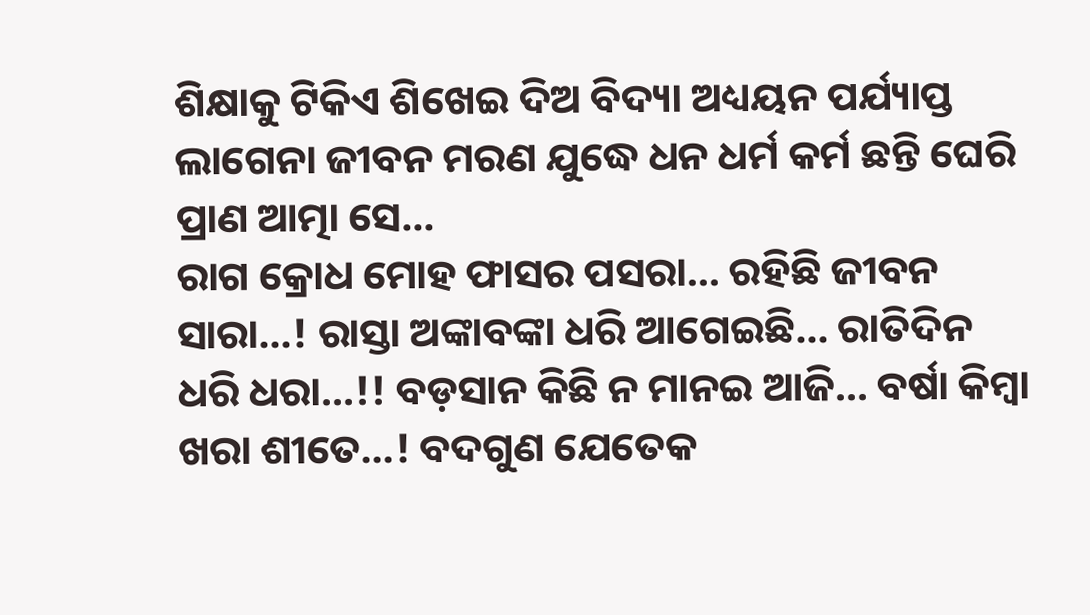ଶିକ୍ଷାକୁ ଟିକିଏ ଶିଖେଇ ଦିଅ ବିଦ୍ୟା ଅଧ୍ୟୟନ ପର୍ଯ୍ୟାପ୍ତ ଲାଗେନା ଜୀବନ ମରଣ ଯୁଦ୍ଧେ ଧନ ଧର୍ମ କର୍ମ ଛନ୍ତି ଘେରି ପ୍ରାଣ ଆତ୍ମା ସେ…
ରାଗ କ୍ରୋଧ ମୋହ ଫାସର ପସରା… ରହିଛି ଜୀବନ ସାରା…! ରାସ୍ତା ଅଙ୍କାବଙ୍କା ଧରି ଆଗେଇଛି… ରାତିଦିନ ଧରି ଧରା…!! ବଡ଼ସାନ କିଛି ନ ମାନଇ ଆଜି… ବର୍ଷା କିମ୍ବା ଖରା ଶୀତେ…! ବଦଗୁଣ ଯେତେକ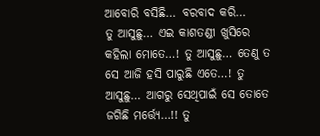ଆବୋରି ବସିଛି… ବରବାଦ କରି…
ତୁ ଆସୁଛୁ… ଏଇ କାଶତଣ୍ଡୀ ଖୁସିରେ କହିଲା ମୋତେ…! ତୁ ଆସୁଛୁ… ତେଣୁ ତ ସେ ଆଜି ହସି ପାରୁଛି ଏତେ…! ତୁ ଆସୁଛୁ… ଆଗରୁ ସେଥିପାଇଁ ସେ ତୋତେ ଜଗିଛି ମର୍ତ୍ତ୍ୟେ…!! ତୁ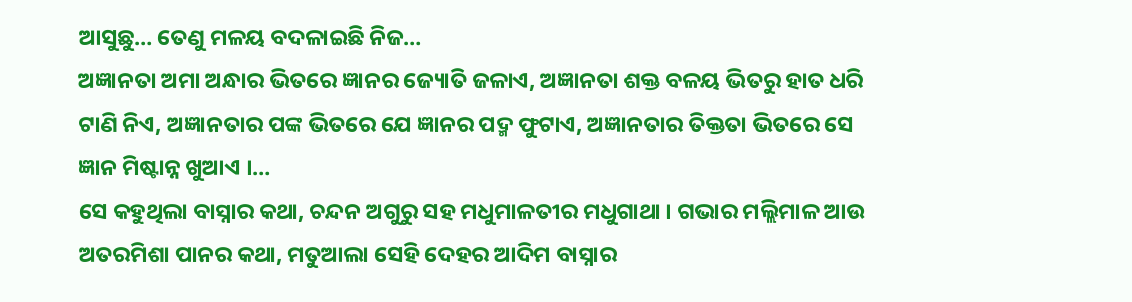ଆସୁଛୁ… ତେଣୁ ମଳୟ ବଦଳାଇଛି ନିଜ…
ଅଜ୍ଞାନତା ଅମା ଅନ୍ଧାର ଭିତରେ ଜ୍ଞାନର ଜ୍ୟୋତି ଜଳାଏ, ଅଜ୍ଞାନତା ଶକ୍ତ ବଳୟ ଭିତରୁ ହାତ ଧରି ଟାଣି ନିଏ, ଅଜ୍ଞାନତାର ପଙ୍କ ଭିତରେ ଯେ ଜ୍ଞାନର ପଦ୍ମ ଫୁଟାଏ, ଅଜ୍ଞାନତାର ତିକ୍ତତା ଭିତରେ ସେ ଜ୍ଞାନ ମିଷ୍ଟାନ୍ନ ଖୁଆଏ ।…
ସେ କହୁଥିଲା ବାସ୍ନାର କଥା, ଚନ୍ଦନ ଅଗୁରୁ ସହ ମଧୁମାଳତୀର ମଧୁଗାଥା । ଗଭାର ମଲ୍ଲିମାଳ ଆଉ ଅତରମିଶା ପାନର କଥା, ମତୁଆଲା ସେହି ଦେହର ଆଦିମ ବାସ୍ନାର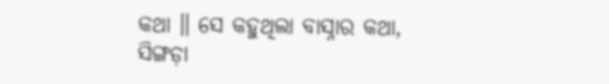କଥା ॥ ସେ କହୁଥିଲା ବାସ୍ନାର କଥା, ସିଙ୍ଗଡ଼ା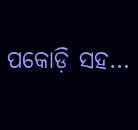ପକୋଡ଼ି ସହ…